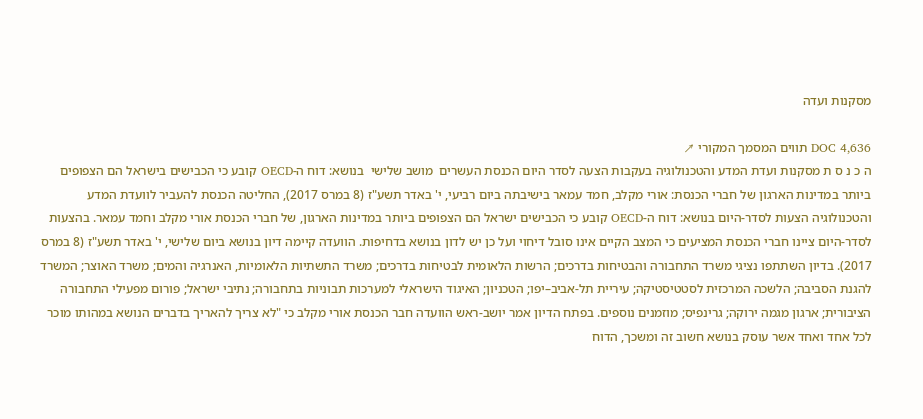מסקנות ועדה

DOC 4,636 תווים המסמך המקורי ↗
ה כ נ ס ת מסקנות ועדת המדע והטכנולוגיה בעקבות הצעה לסדר היום הכנסת העשרים  מושב שלישי  בנושא: דוח ה-OECD קובע כי הכבישים בישראל הם הצפופים ביותר במדינות הארגון של חברי הכנסת: אורי מקלב, חמד עמאר בישיבתה ביום רביעי, י' באדר תשע"ז (8 במרס 2017), החליטה הכנסת להעביר לוועדת המדע והטכנולוגיה הצעות לסדר-היום בנושא: דוח ה-OECD קובע כי הכבישים ישראל הם הצפופים ביותר במדינות הארגון, של חברי הכנסת אורי מקלב וחמד עמאר. בהצעות לסדר-היום ציינו חברי הכנסת המציעים כי המצב הקיים אינו סובל דיחוי ועל כן יש לדון בנושא בדחיפות. הוועדה קיימה דיון בנושא ביום שלישי, י' באדר תשע"ז (8 במרס 2017). בדיון השתתפו נציגי משרד התחבורה והבטיחות בדרכים; הרשות הלאומית לבטיחות בדרכים; משרד התשתיות הלאומיות, האנרגיה והמים; משרד האוצר; המשרד להגנת הסביבה; הלשכה המרכזית לסטטיסטיקה; עיריית תל-אביב–יפו; הטכניון; האיגוד הישראלי למערכות תבוניות בתחבורה; נתיבי ישראל; פורום מפעילי התחבורה הציבורית; ארגון מגמה ירוקה; גרינפיס; מוזמנים נוספים. בפתח הדיון אמר יושב-ראש הוועדה חבר הכנסת אורי מקלב כי "לא צריך להאריך בדברים הנושא במהותו מוכר לכל אחד ואחד אשר עוסק בנושא חשוב זה ומשכך, הדוח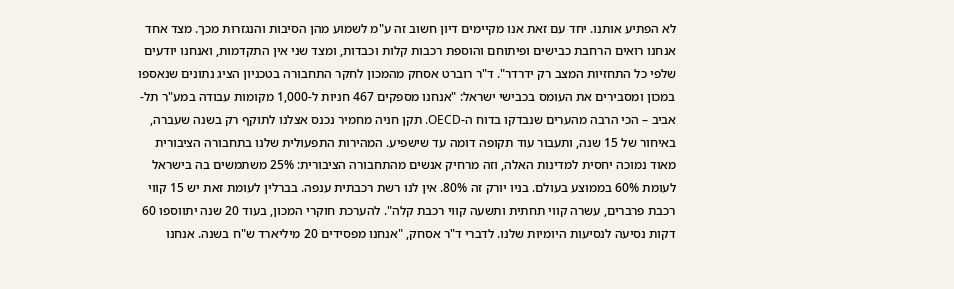לא הפתיע אותנו. יחד עם זאת אנו מקיימים דיון חשוב זה ע"מ לשמוע מהן הסיבות והנגזרות מכך. מצד אחד אנחנו רואים הרחבת כבישים ופיתוחם והוספת רכבות קלות וכבדות, ומצד שני אין התקדמות, ואנחנו יודעים שלפי כל התחזיות המצב רק ידרדר". ד"ר רוברט אסחק מהמכון לחקר התחבורה בטכניון הציג נתונים שנאספו במכון ומסבירים את העומס בכבישי ישראל: "אנחנו מספקים 467 חניות ל-1,000 מקומות עבודה במע"ר תל-אביב – הכי הרבה מהערים שנבדקו בדוח ה-OECD. תקן חניה מחמיר נכנס אצלנו לתוקף רק בשנה שעברה, באיחור של 15 שנה, ותעבור עוד תקופה דומה עד שישפיע. המהירות התפעולית שלנו בתחבורה הציבורית מאוד נמוכה יחסית למדינות האלה, וזה מרחיק אנשים מהתחבורה הציבורית: 25% משתמשים בה בישראל לעומת 60% בממוצע בעולם. בניו יורק זה 80%. אין לנו רשת רכבתית ענפה. בברלין לעומת זאת יש 15 קווי רכבת פרברים, עשרה קווי תחתית ותשעה קווי רכבת קלה". להערכת חוקרי המכון, בעוד 20 שנה יתווספו 60 דקות נסיעה לנסיעות היומיות שלנו. לדברי ד"ר אסחק, "אנחנו מפסידים 20 מיליארד ש"ח בשנה. אנחנו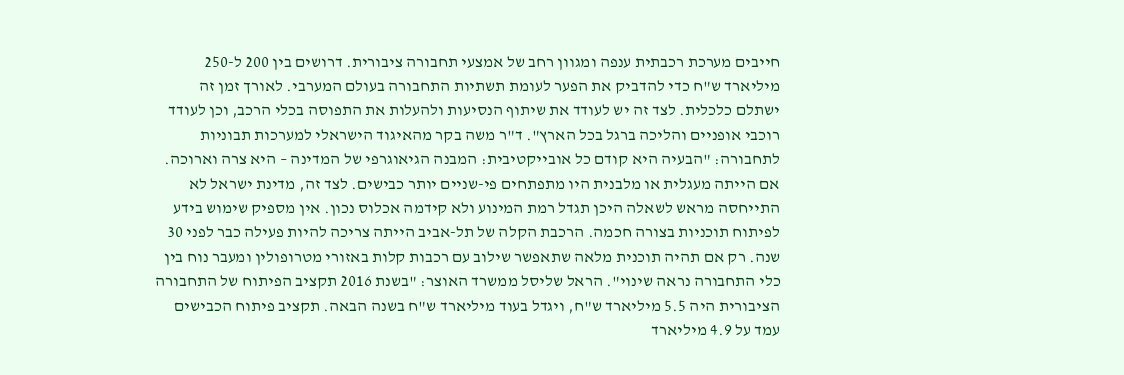חייבים מערכת רכבתית ענפה ומגוון רחב של אמצעי תחבורה ציבורית. דרושים בין 200 ל-250 מיליארד ש"ח כדי להדביק את הפער לעומת תשתיות התחבורה בעולם המערבי. לאורך זמן זה ישתלם כלכלית. לצד זה יש לעודד את שיתוף הנסיעות ולהעלות את התפוסה בכלי הרכב, וכן לעודד רוכבי אופניים והליכה ברגל בכל הארץ". ד"ר משה בקר מהאיגוד הישראלי למערכות תבוניות לתחבורה: "הבעיה היא קודם כל אובייקטיבית: המבנה הגיאוגרפי של המדינה – היא צרה וארוכה. אם הייתה מעגלית או מלבנית היו מתפתחים פי-שניים יותר כבישים. לצד זה, מדינת ישראל לא התייחסה מראש לשאלה היכן תגדל רמת המינוע ולא קידמה אכלוס נכון. אין מספיק שימוש בידע לפיתוח תוכניות בצורה חכמה. הרכבת הקלה של תל-אביב הייתה צריכה להיות פעילה כבר לפני 30 שנה. רק אם תהיה תוכנית מלאה שתאפשר שילוב עם רכבות קלות באזורי מטרופולין ומעבר נוח בין כלי התחבורה נראה שינוי". הראל שליסל ממשרד האוצר: "בשנת 2016 תקציב הפיתוח של התחבורה הציבורית היה 5.5 מיליארד ש"ח, ויגדל בעוד מיליארד ש"ח בשנה הבאה. תקציב פיתוח הכבישים עמד על 4.9 מיליארד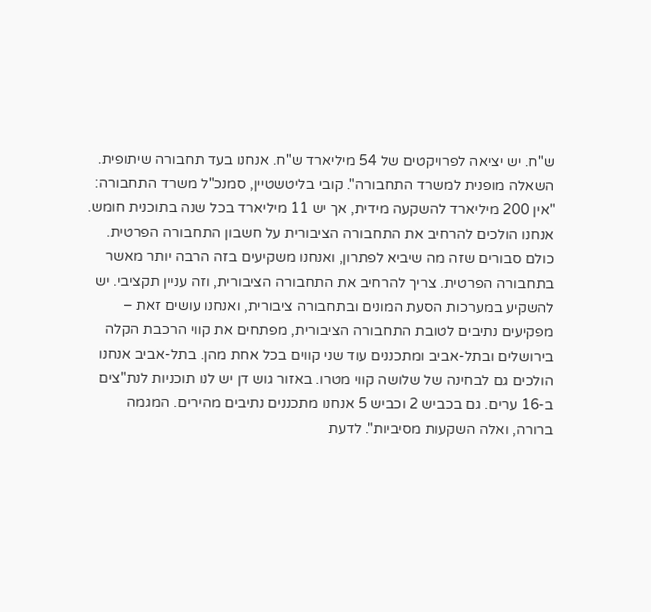ש"ח. יש יציאה לפרויקטים של 54 מיליארד ש"ח. אנחנו בעד תחבורה שיתופית. השאלה מופנית למשרד התחבורה". קובי בליטשטיין, סמנכ"ל משרד התחבורה: "אין 200 מיליארד להשקעה מידית, אך יש 11 מיליארד בכל שנה בתוכנית חומש. אנחנו הולכים להרחיב את התחבורה הציבורית על חשבון התחבורה הפרטית. כולם סבורים שזה מה שיביא לפתרון, ואנחנו משקיעים בזה הרבה יותר מאשר בתחבורה הפרטית. צריך להרחיב את התחבורה הציבורית, וזה עניין תקציבי. יש להשקיע במערכות הסעת המונים ובתחבורה ציבורית, ואנחנו עושים זאת – מפקיעים נתיבים לטובת התחבורה הציבורית, מפתחים את קווי הרכבת הקלה בירושלים ובתל-אביב ומתכננים עוד שני קווים בכל אחת מהן. בתל-אביב אנחנו הולכים גם לבחינה של שלושה קווי מטרו. באזור גוש דן יש לנו תוכניות לנת"צים ב-16 ערים. גם בכביש 2 וכביש 5 אנחנו מתכננים נתיבים מהירים. המגמה ברורה, ואלה השקעות מסיביות". לדעת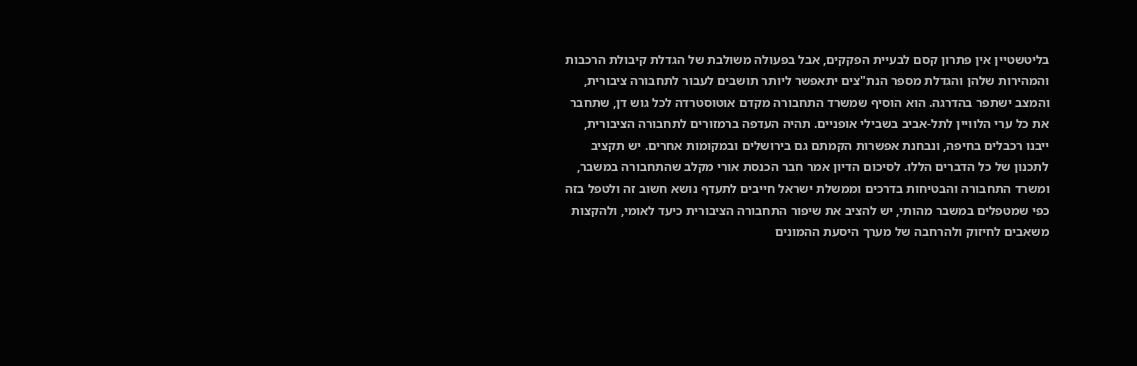בליטשטיין אין פתרון קסם לבעיית הפקקים, אבל בפעולה משולבת של הגדלת קיבולת הרכבות והמהירות שלהן והגדלת מספר הנת"צים יתאפשר ליותר תושבים לעבור לתחבורה ציבורית, והמצב ישתפר בהדרגה. הוא הוסיף שמשרד התחבורה מקדם אוטוסטרדה לכל גוש דן, שתחבר את כל ערי הלוויין לתל-אביב בשבילי אופניים. תהיה העדפה ברמזורים לתחבורה הציבורית, ייבנו רכבלים בחיפה, ונבחנת אפשרות הקמתם גם בירושלים ובמקומות אחרים. יש תקציב לתכנון של כל הדברים הללו. לסיכום הדיון אמר חבר הכנסת אורי מקלב שהתחבורה במשבר, ומשרד התחבורה והבטיחות בדרכים וממשלת ישראל חייבים לתעדף נושא חשוב זה ולטפל בזה כפי שמטפלים במשבר מהותי, יש להציב את שיפור התחבורה הציבורית כיעד לאומי, ולהקצות משאבים לחיזוק ולהרחבה של מערך היסעת ההמונים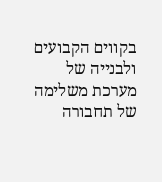בקווים הקבועים ולבנייה של מערכת משלימה של תחבורה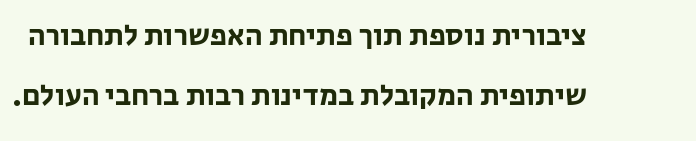ציבורית נוספת תוך פתיחת האפשרות לתחבורה שיתופית המקובלת במדינות רבות ברחבי העולם.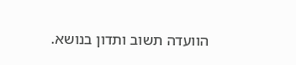הוועדה תשוב ותדון בנושא.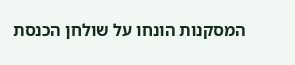המסקנות הונחו על שולחן הכנסת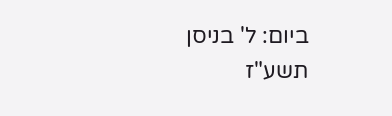ביום: ל' בניסן תשע"ז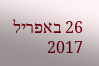26 באפריל 2017